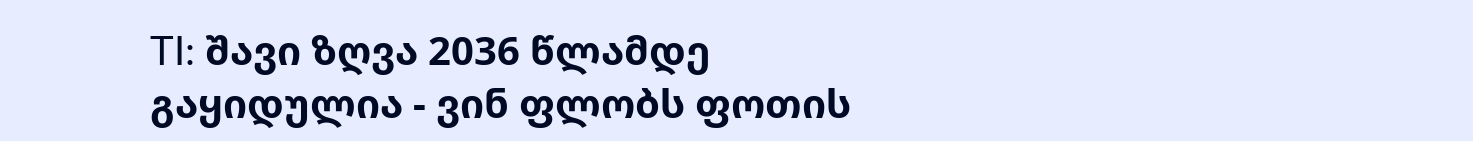TI: შავი ზღვა 2036 წლამდე გაყიდულია - ვინ ფლობს ფოთის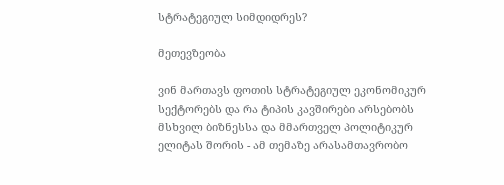სტრატეგიულ სიმდიდრეს?

მეთევზეობა

ვინ მართავს ფოთის სტრატეგიულ ეკონომიკურ სექტორებს და რა ტიპის კავშირები არსებობს მსხვილ ბიზნესსა და მმართველ პოლიტიკურ ელიტას შორის - ამ თემაზე არასამთავრობო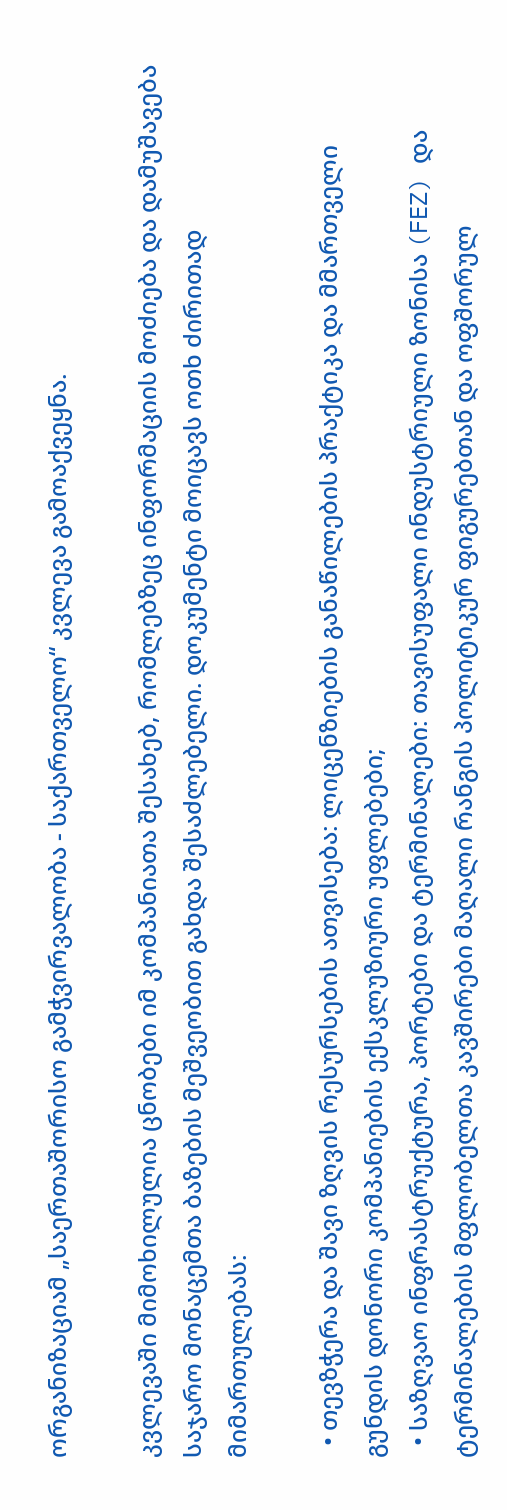ორგანიზაციამ „საერთაშორისო გამჭვირვალობა - საქართველო“ კვლევა გამოაქვეყნა.

კვლევაში მიმოხილულია ცნობები იმ კომპანიათა შესახებ, რომლებზეც ინფორმაციის მოძიება და დამუშავება საჯარო მონაცემთა ბაზების მეშვეობით გახდა შესაძლებელი. დოკუმენტი მოიცავს ოთხ ძირითად მიმართულებას:

  • თევზჭერა და შავი ზღვის რესურსების ათვისება: ლიცენზიების განაწილების პრაქტიკა და მმართველი გუნდის დონორი კომპანიების ექსკლუზიური უფლებები;
  • საზღვაო ინფრასტრუქტურა, პორტები და ტერმინალები: თავისუფალი ინდუსტრიული ზონისა (FEZ) და ტერმინალების მფლობელთა კავშირები მაღალი რანგის პოლიტიკურ ფიგურებთან და ოფშორულ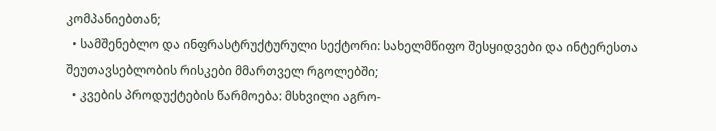კომპანიებთან;
  • სამშენებლო და ინფრასტრუქტურული სექტორი: სახელმწიფო შესყიდვები და ინტერესთა შეუთავსებლობის რისკები მმართველ რგოლებში;
  • კვების პროდუქტების წარმოება: მსხვილი აგრო-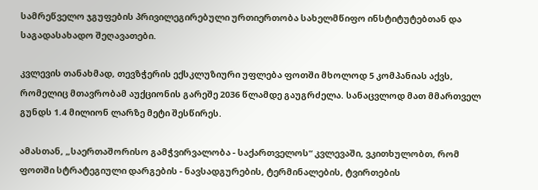სამრეწველო ჯგუფების პრივილეგირებული ურთიერთობა სახელმწიფო ინსტიტუტებთან და საგადასახადო შეღავათები.

კვლევის თანახმად, თევზჭერის ექსკლუზიური უფლება ფოთში მხოლოდ 5 კომპანიას აქვს, რომელიც მთავრობამ აუქციონის გარეშე 2036 წლამდე გაუგრძელა. სანაცვლოდ მათ მმართველ გუნდს 1.4 მილიონ ლარზე მეტი შესწირეს.

ამასთან, „საერთაშორისო გამჭვირვალობა - საქართველოს“ კვლევაში, ვკითხულობთ, რომ ფოთში სტრატეგიული დარგების - ნავსადგურების, ტერმინალების, ტვირთების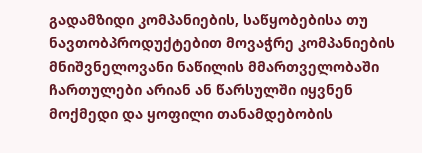გადამზიდი კომპანიების, საწყობებისა თუ ნავთობპროდუქტებით მოვაჭრე კომპანიების მნიშვნელოვანი ნაწილის მმართველობაში ჩართულები არიან ან წარსულში იყვნენ მოქმედი და ყოფილი თანამდებობის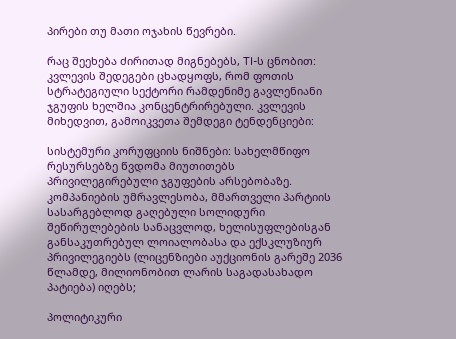პირები თუ მათი ოჯახის წევრები.

რაც შეეხება ძირითად მიგნებებს, TI-ს ცნობით: კვლევის შედეგები ცხადყოფს, რომ ფოთის სტრატეგიული სექტორი რამდენიმე გავლენიანი ჯგუფის ხელშია კონცენტრირებული. კვლევის მიხედვით, გამოიკვეთა შემდეგი ტენდენციები:

სისტემური კორუფციის ნიშნები: სახელმწიფო რესურსებზე წვდომა მიუთითებს პრივილეგირებული ჯგუფების არსებობაზე. კომპანიების უმრავლესობა, მმართველი პარტიის სასარგებლოდ გაღებული სოლიდური შეწირულებების სანაცვლოდ, ხელისუფლებისგან განსაკუთრებულ ლოიალობასა და ექსკლუზიურ პრივილეგიებს (ლიცენზიები აუქციონის გარეშე 2036 წლამდე, მილიონობით ლარის საგადასახადო პატიება) იღებს;

პოლიტიკური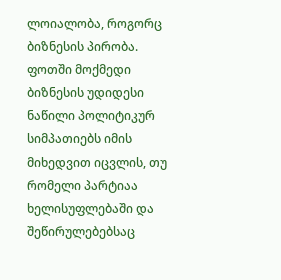ლოიალობა, როგორც ბიზნესის პირობა. ფოთში მოქმედი ბიზნესის უდიდესი ნაწილი პოლიტიკურ სიმპათიებს იმის მიხედვით იცვლის, თუ რომელი პარტიაა ხელისუფლებაში და შეწირულებებსაც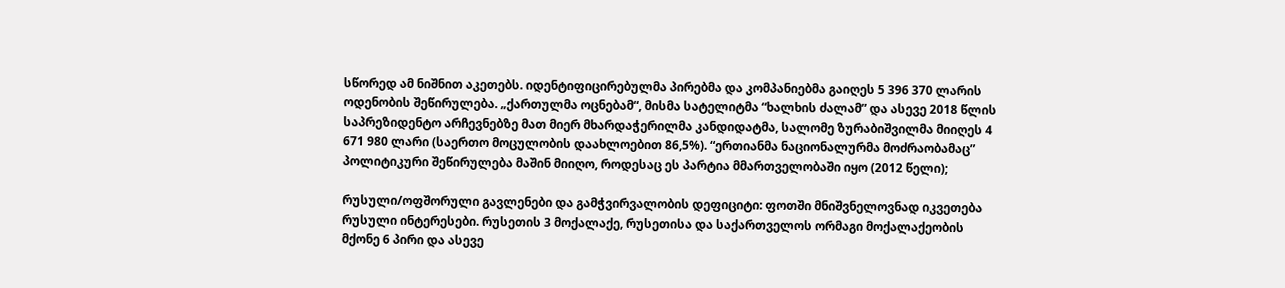სწორედ ამ ნიშნით აკეთებს. იდენტიფიცირებულმა პირებმა და კომპანიებმა გაიღეს 5 396 370 ლარის ოდენობის შეწირულება. „ქართულმა ოცნებამ“, მისმა სატელიტმა “ხალხის ძალამ” და ასევე 2018 წლის საპრეზიდენტო არჩევნებზე მათ მიერ მხარდაჭერილმა კანდიდატმა, სალომე ზურაბიშვილმა მიიღეს 4 671 980 ლარი (საერთო მოცულობის დაახლოებით 86,5%). “ერთიანმა ნაციონალურმა მოძრაობამაც” პოლიტიკური შეწირულება მაშინ მიიღო, როდესაც ეს პარტია მმართველობაში იყო (2012 წელი);

რუსული/ოფშორული გავლენები და გამჭვირვალობის დეფიციტი: ფოთში მნიშვნელოვნად იკვეთება რუსული ინტერესები. რუსეთის 3 მოქალაქე, რუსეთისა და საქართველოს ორმაგი მოქალაქეობის მქონე 6 პირი და ასევე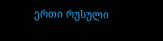ერთი რუსული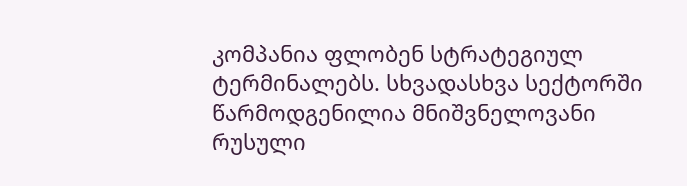კომპანია ფლობენ სტრატეგიულ ტერმინალებს. სხვადასხვა სექტორში წარმოდგენილია მნიშვნელოვანი რუსული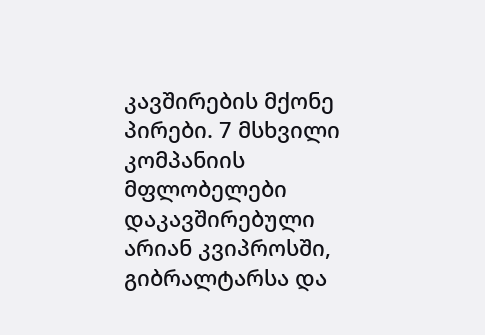კავშირების მქონე პირები. 7 მსხვილი კომპანიის მფლობელები დაკავშირებული არიან კვიპროსში, გიბრალტარსა და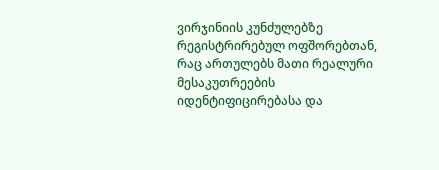ვირჯინიის კუნძულებზე რეგისტრირებულ ოფშორებთან, რაც ართულებს მათი რეალური მესაკუთრეების იდენტიფიცირებასა და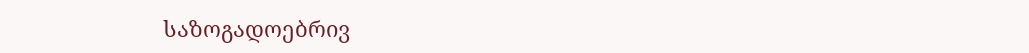საზოგადოებრივ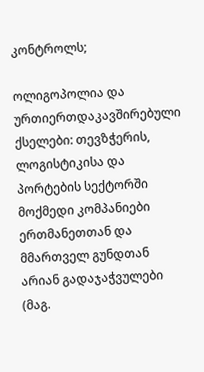კონტროლს;

ოლიგოპოლია და ურთიერთდაკავშირებული ქსელები: თევზჭერის, ლოგისტიკისა და პორტების სექტორში მოქმედი კომპანიები ერთმანეთთან და მმართველ გუნდთან არიან გადაჯაჭვულები (მაგ.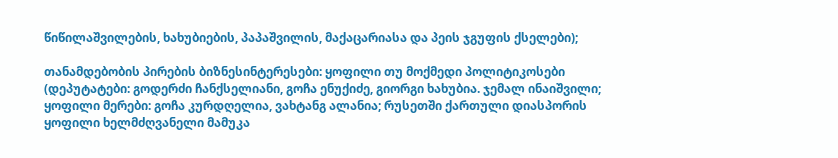წიწილაშვილების, ხახუბიების, პაპაშვილის, მაქაცარიასა და პეის ჯგუფის ქსელები);

თანამდებობის პირების ბიზნესინტერესები: ყოფილი თუ მოქმედი პოლიტიკოსები (დეპუტატები: გოდერძი ჩანქსელიანი, გოჩა ენუქიძე, გიორგი ხახუბია. ჯემალ ინაიშვილი; ყოფილი მერები: გოჩა კურდღელია, ვახტანგ ალანია; რუსეთში ქართული დიასპორის ყოფილი ხელმძღვანელი მამუკა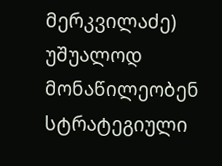მერკვილაძე) უშუალოდ მონაწილეობენ სტრატეგიული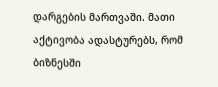დარგების მართვაში. მათი აქტივობა ადასტურებს, რომ ბიზნესში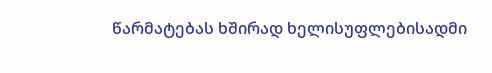წარმატებას ხშირად ხელისუფლებისადმი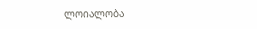ლოიალობა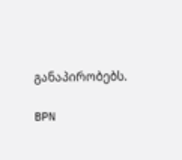განაპირობებს.

BPN